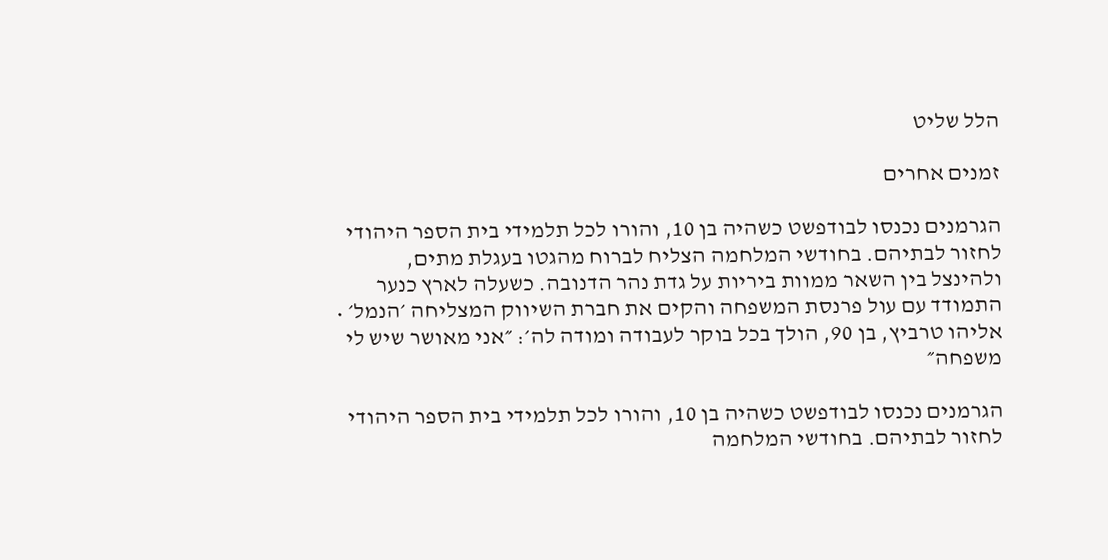הלל שליט

זמנים אחרים

הגרמנים נכנסו לבודפשט כשהיה בן 10, והורו לכל תלמידי בית הספר היהודי לחזור לבתיהם. בחודשי המלחמה הצליח לברוח מהגטו בעגלת מתים, ולהינצל בין השאר ממוות ביריות על גדת נהר הדנובה. כשעלה לארץ כנער התמודד עם עול פרנסת המשפחה והקים את חברת השיווק המצליחה ׳הנמל׳ • אליהו טרביץ, בן 90, הולך בכל בוקר לעבודה ומודה לה׳: ״אני מאושר שיש לי משפחה״

הגרמנים נכנסו לבודפשט כשהיה בן 10, והורו לכל תלמידי בית הספר היהודי לחזור לבתיהם. בחודשי המלחמה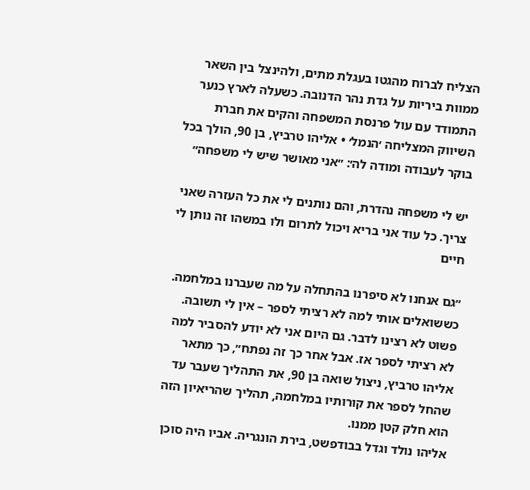הצליח לברוח מהגטו בעגלת מתים, ולהינצל בין השאר ממוות ביריות על גדת נהר הדנובה. כשעלה לארץ כנער התמודד עם עול פרנסת המשפחה והקים את חברת השיווק המצליחה ׳הנמל׳ • אליהו טרביץ, בן 90, הולך בכל בוקר לעבודה ומודה לה׳: ״אני מאושר שיש לי משפחה״

יש לי משפחה נהדרת, והם נותנים לי את כל העזרה שאני צריך. כל עוד אני בריא ויכול לתרום ולו במשהו זה נותן לי חיים

״גם אנחנו לא סיפרנו בהתחלה על מה שעברנו במלחמה. כששואלים אותי למה לא רציתי לספר – אין לי תשובה. פשוט לא רצינו לדבר. גם היום אני לא יודע להסביר למה לא רציתי לספר אז. אבל אחר כך זה נפתח״, כך מתאר אליהו טרביץ, ניצול שואה בן 90, את התהליך שעבר עד שהחל לספר את קורותיו במלחמה, תהליך שהריאיון הזה הוא חלק קטן ממנו.
אליהו נולד וגדל בבודפשט, בירת הונגריה. אביו היה סוכן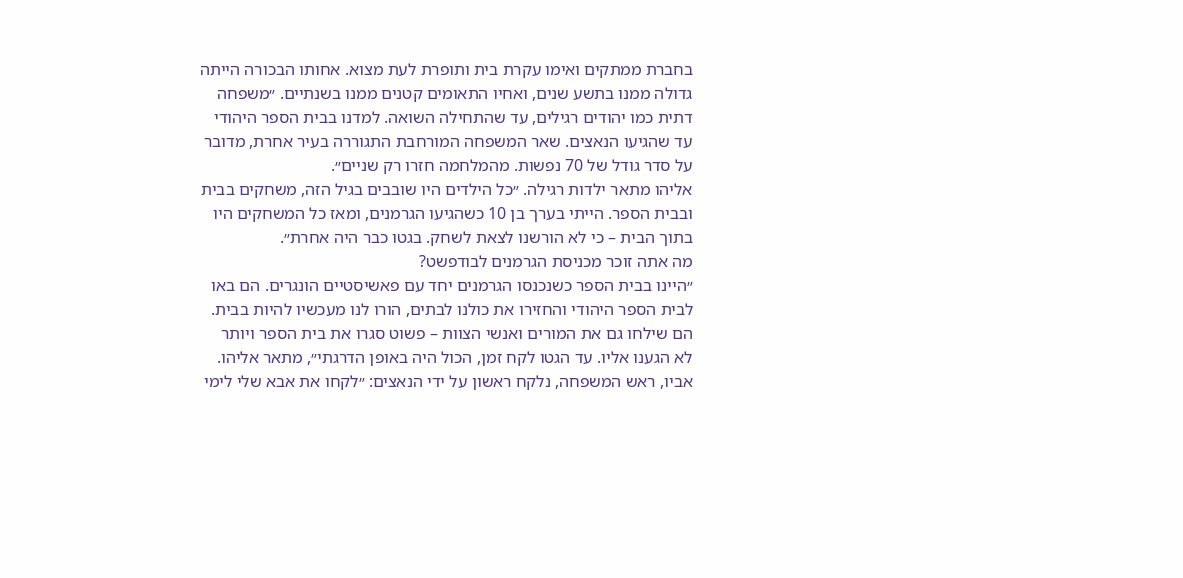בחברת ממתקים ואימו עקרת בית ותופרת לעת מצוא. אחותו הבכורה הייתה גדולה ממנו בתשע שנים, ואחיו התאומים קטנים ממנו בשנתיים. ״משפחה דתית כמו יהודים רגילים, עד שהתחילה השואה. למדנו בבית הספר היהודי עד שהגיעו הנאצים. שאר המשפחה המורחבת התגוררה בעיר אחרת, מדובר על סדר גודל של 70 נפשות. מהמלחמה חזרו רק שניים״.
אליהו מתאר ילדות רגילה. ״כל הילדים היו שובבים בגיל הזה, משחקים בבית ובבית הספר. הייתי בערך בן 10 כשהגיעו הגרמנים, ומאז כל המשחקים היו בתוך הבית – כי לא הורשנו לצאת לשחק. בגטו כבר היה אחרת״.
מה אתה זוכר מכניסת הגרמנים לבודפשט?
״היינו בבית הספר כשנכנסו הגרמנים יחד עם פאשיסטיים הונגרים. הם באו לבית הספר היהודי והחזירו את כולנו לבתים, הורו לנו מעכשיו להיות בבית. הם שילחו גם את המורים ואנשי הצוות – פשוט סגרו את בית הספר ויותר לא הגענו אליו. עד הגטו לקח זמן, הכול היה באופן הדרגתי״, מתאר אליהו.
אביו, ראש המשפחה, נלקח ראשון על ידי הנאצים: ״לקחו את אבא שלי לימי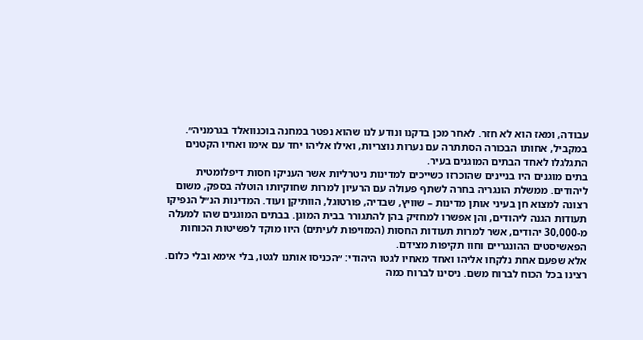עבודה, ומאז הוא לא חזר. לאחר מכן בדקנו ונודע לנו שהוא נפטר במחנה בוכנוואלד בגרמניה״. במקביל, אחותו הבכורה הסתתרה עם נערות נוצריות, ואילו אליהו יחד עם אימו ואחיו הקטנים התגלגלו לאחד הבתים המוגנים בעיר.
בתים מוגנים היו בניינים שהוכרזו כשייכים למדינות ניטרליות אשר העניקו חסות דיפלומטית ליהודים. ממשלת הונגריה בחרה לשתף פעולה עם הרעיון למרות שחוקיותו הוטלה בספק, משום רצונה למצוא חן בעיני אותן מדינות – שוויץ, שבדיה, פורטוגל, הוותיקן ועוד. המדינות הנ״ל הנפיקו תעודות הגנה ליהודים, והן אפשרו למחזיק בהן להתגורר בבית המוגן. בבתים המוגנים שהו למעלה מ-30,000 יהודים, אשר למרות תעודות החסות (המזויפות לעיתים) היוו מוקד לפשיטות הכוחות הפאשיסטים ההונגריים וחוו תקיפות מצידם.
אלא שפעם אחת נלקחו אליהו ואחד מאחיו לגטו היהודי: ״הכניסו אותנו לגטו, בלי אימא ובלי כלום. רצינו בכל הכוח לברוח משם. ניסינו לברוח כמה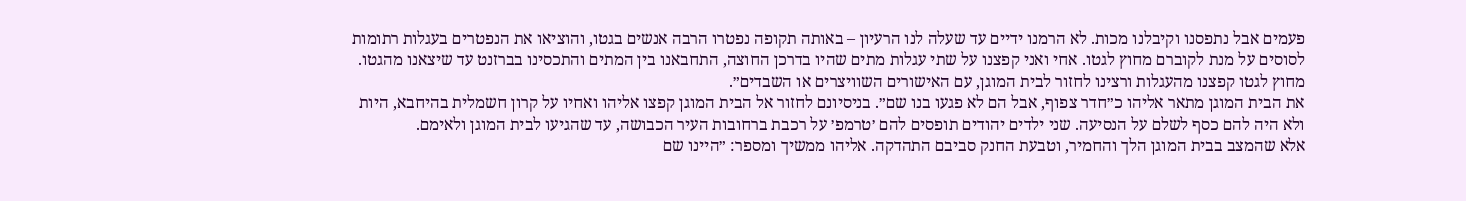פעמים אבל נתפסנו וקיבלנו מכות. לא הרמנו ידיים עד שעלה לנו הרעיון – באותה תקופה נפטרו הרבה אנשים בגטו, והוציאו את הנפטרים בעגלות רתומות לסוסים על מנת לקוברם מחוץ לגטו. אחי ואני קפצנו על שתי עגלות מתים שהיו בדרכן החוצה, התחבאנו בין המתים והתכסינו בברזנט עד שיצאנו מהגטו. מחוץ לגטו קפצנו מהעגלות ורצינו לחזור לבית המוגן, עם האישורים השוויצרים או השבדים״.
את הבית המוגן מתאר אליהו כ״חדר צפוף, אבל הם לא פגעו בנו שם״. בניסיונם לחזור אל הבית המוגן קפצו אליהו ואחיו על קרון חשמלית בהיחבא, היות ולא היה להם כסף לשלם על הנסיעה. שני ילדים יהודים תופסים להם ׳טרמפ׳ על רכבת ברחובות העיר הכבושה, עד שהגיעו לבית המוגן ולאימם.
אלא שהמצב בבית המוגן הלך והחמיר, וטבעת החנק סביבם התהדקה. אליהו ממשיך ומספר: ״היינו שם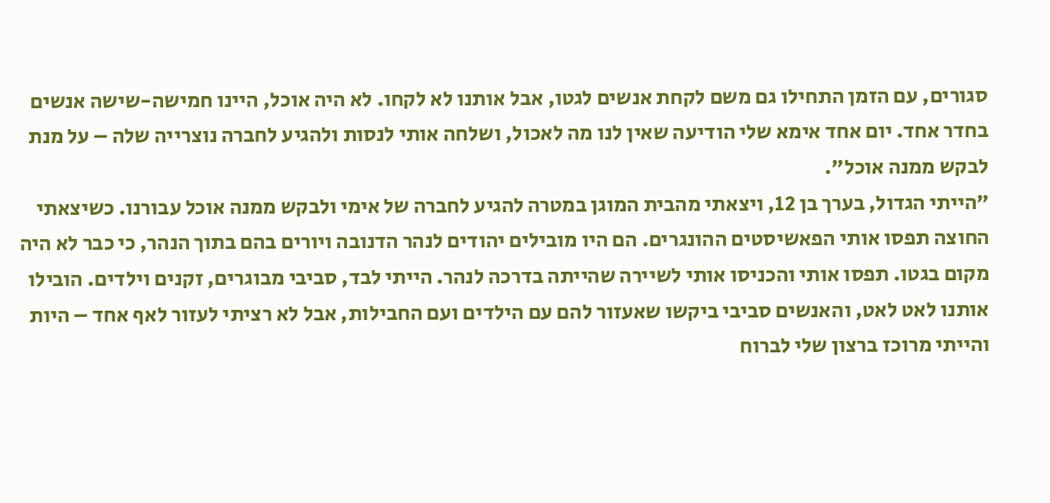סגורים, עם הזמן התחילו גם משם לקחת אנשים לגטו, אבל אותנו לא לקחו. לא היה אוכל, היינו חמישה-שישה אנשים בחדר אחד. יום אחד אימא שלי הודיעה שאין לנו מה לאכול, ושלחה אותי לנסות ולהגיע לחברה נוצרייה שלה – על מנת לבקש ממנה אוכל״.
״הייתי הגדול, בערך בן 12, ויצאתי מהבית המוגן במטרה להגיע לחברה של אימי ולבקש ממנה אוכל עבורנו. כשיצאתי החוצה תפסו אותי הפאשיסטים ההונגרים. הם היו מובילים יהודים לנהר הדנובה ויורים בהם בתוך הנהר, כי כבר לא היה מקום בגטו. תפסו אותי והכניסו אותי לשיירה שהייתה בדרכה לנהר. הייתי לבד, סביבי מבוגרים, זקנים וילדים. הובילו אותנו לאט לאט, והאנשים סביבי ביקשו שאעזור להם עם הילדים ועם החבילות, אבל לא רציתי לעזור לאף אחד – היות והייתי מרוכז ברצון שלי לברוח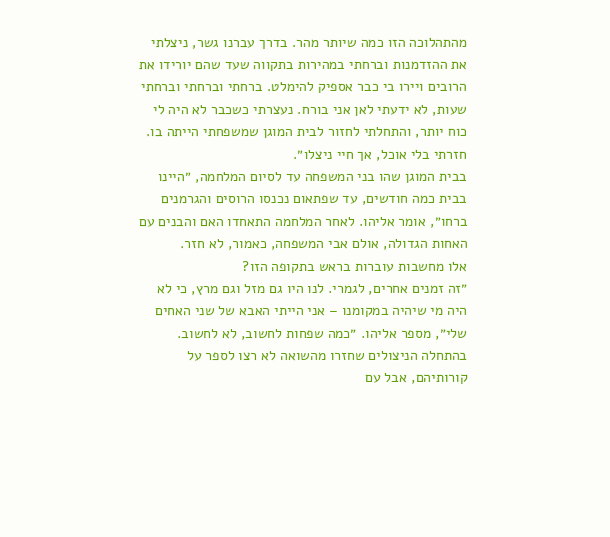מהתהלוכה הזו כמה שיותר מהר. בדרך עברנו גשר, ניצלתי את ההזדמנות וברחתי במהירות בתקווה שעד שהם יורידו את הרובים ויירו בי כבר אספיק להימלט. ברחתי וברחתי וברחתי שעות, לא ידעתי לאן אני בורח. נעצרתי כשכבר לא היה לי כוח יותר, והתחלתי לחזור לבית המוגן שמשפחתי הייתה בו. חזרתי בלי אוכל, אך חיי ניצלו״.
בבית המוגן שהו בני המשפחה עד לסיום המלחמה, ״היינו בבית כמה חודשים, עד שפתאום נכנסו הרוסים והגרמנים ברחו״, אומר אליהו. לאחר המלחמה התאחדו האם והבנים עם האחות הגדולה, אולם אבי המשפחה, כאמור, לא חזר.
אלו מחשבות עוברות בראש בתקופה הזו?
״זה זמנים אחרים, לגמרי. לנו היו גם מזל וגם מרץ, כי לא היה מי שיהיה במקומנו – אני הייתי האבא של שני האחים שלי״, מספר אליהו. ״כמה שפחות לחשוב, לא לחשוב. בהתחלה הניצולים שחזרו מהשואה לא רצו לספר על קורותיהם, אבל עם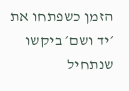הזמן כשפתחו את ׳יד ושם׳ ביקשו שנתחיל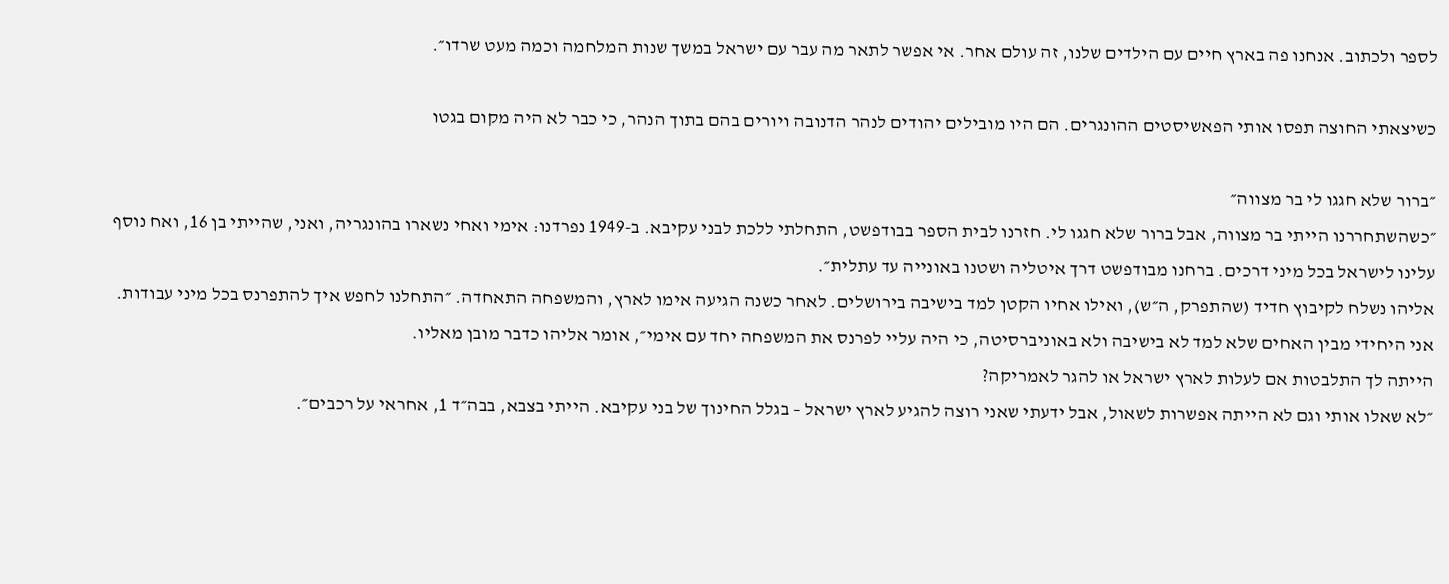לספר ולכתוב. אנחנו פה בארץ חיים עם הילדים שלנו, זה עולם אחר. אי אפשר לתאר מה עבר עם ישראל במשך שנות המלחמה וכמה מעט שרדו״.

כשיצאתי החוצה תפסו אותי הפאשיסטים ההונגרים. הם היו מובילים יהודים לנהר הדנובה ויורים בהם בתוך הנהר, כי כבר לא היה מקום בגטו

״ברור שלא חגגו לי בר מצווה״
״כשהשתחררנו הייתי בר מצווה, אבל ברור שלא חגגו לי. חזרנו לבית הספר בבודפשט, התחלתי ללכת לבני עקיבא. ב-1949 נפרדנו: אימי ואחי נשארו בהונגריה, ואני, שהייתי בן 16, ואח נוסף עלינו לישראל בכל מיני דרכים. ברחנו מבודפשט דרך איטליה ושטנו באונייה עד עתלית״.
אליהו נשלח לקיבוץ חדיד (שהתפרק, ה״ש), ואילו אחיו הקטן למד בישיבה בירושלים. לאחר כשנה הגיעה אימו לארץ, והמשפחה התאחדה. ״התחלנו לחפש איך להתפרנס בכל מיני עבודות. אני היחידי מבין האחים שלא למד לא בישיבה ולא באוניברסיטה, כי היה עליי לפרנס את המשפחה יחד עם אימי״, אומר אליהו כדבר מובן מאליו.
הייתה לך התלבטות אם לעלות לארץ ישראל או להגר לאמריקה?
״לא שאלו אותי וגם לא הייתה אפשרות לשאול, אבל ידעתי שאני רוצה להגיע לארץ ישראל – בגלל החינוך של בני עקיבא. הייתי בצבא, בבה״ד 1, אחראי על רכבים״.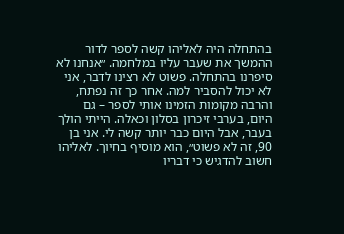בהתחלה היה לאליהו קשה לספר לדור ההמשך את שעבר עליו במלחמה. ״אנחנו לא סיפרנו בהתחלה. פשוט לא רצינו לדבר, אני לא יכול להסביר למה. אחר כך זה נפתח, והרבה מקומות הזמינו אותי לספר – גם היום, בערבי זיכרון בסלון וכאלה. הייתי הולך בעבר, אבל היום כבר יותר קשה לי. אני בן 90, זה לא פשוט״, הוא מוסיף בחיוך. לאליהו חשוב להדגיש כי דבריו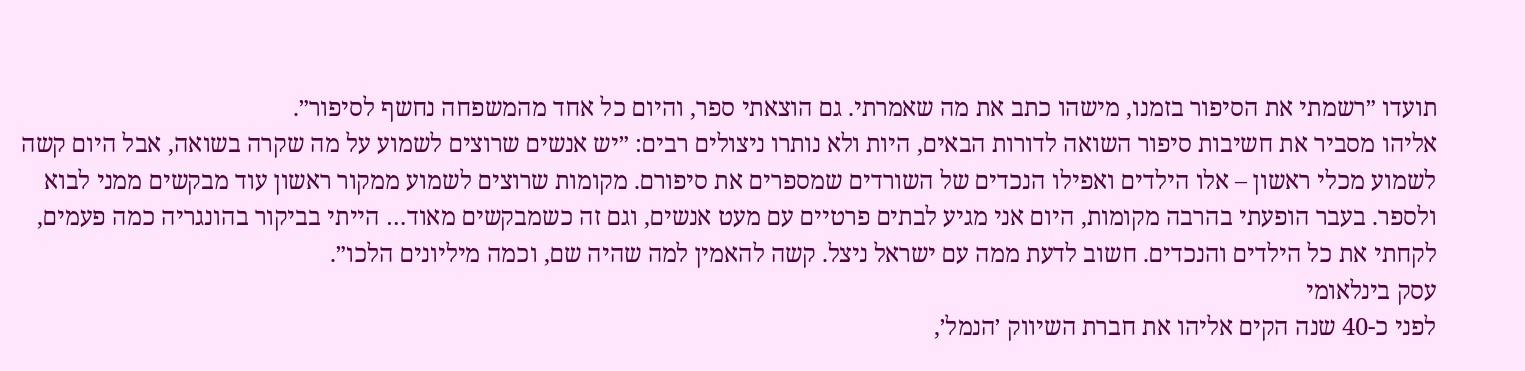תועדו ״רשמתי את הסיפור בזמנו, מישהו כתב את מה שאמרתי. גם הוצאתי ספר, והיום כל אחד מהמשפחה נחשף לסיפור״.
אליהו מסביר את חשיבות סיפור השואה לדורות הבאים, היות ולא נותרו ניצולים רבים: ״יש אנשים שרוצים לשמוע על מה שקרה בשואה, אבל היום קשה לשמוע מכלי ראשון – אלו הילדים ואפילו הנכדים של השורדים שמספרים את סיפורם. מקומות שרוצים לשמוע ממקור ראשון עוד מבקשים ממני לבוא ולספר. בעבר הופעתי בהרבה מקומות, היום אני מגיע לבתים פרטיים עם מעט אנשים, וגם זה כשמבקשים מאוד… הייתי בביקור בהונגריה כמה פעמים, לקחתי את כל הילדים והנכדים. חשוב לדעת ממה עם ישראל ניצל. קשה להאמין למה שהיה שם, וכמה מיליונים הלכו״.
עסק בינלאומי
לפני כ-40 שנה הקים אליהו את חברת השיווק ׳הנמל׳,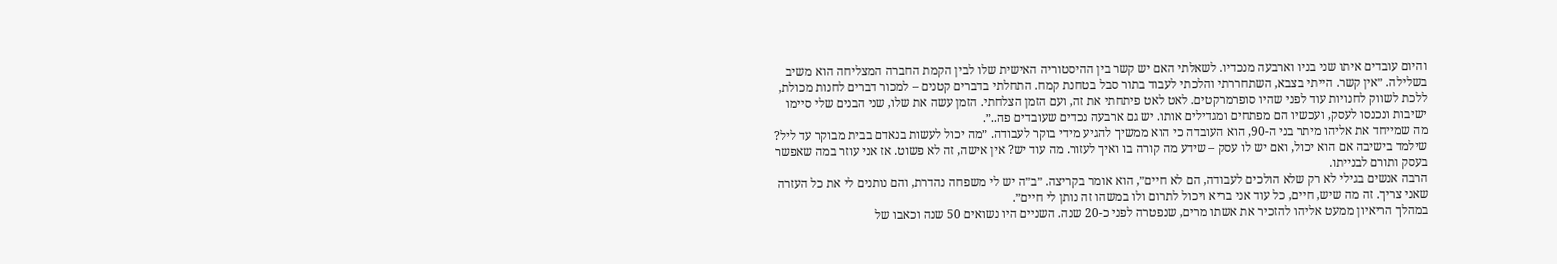והיום עובדים איתו שני בניו וארבעה מנכדיו. לשאלתי האם יש קשר בין ההיסטוריה האישית שלו לבין הקמת החברה המצליחה הוא משיב בשלילה. ״אין קשר. הייתי בצבא, השתחררתי והלכתי לעבוד בתור סבל בטחנת קמח. התחלתי בדברים קטנים – למכור דברים לחנות מכולת, ללכת לשווק לחנויות עוד לפני שהיו סופרמרקטים. לאט לאט פיתחתי את זה, ועם הזמן הצלחתי. הזמן עשה את שלו, שני הבנים שלי סיימו ישיבות ונכנסו לעסק, ועכשיו הם מפתחים ומגדילים אותו. יש גם ארבעה נכדים שעובדים פה..״.
מה שמייחד את אליהו מיתר בני ה-90, הוא העובדה כי הוא ממשיך להגיע מידי בוקר לעבודה. ״מה יכול לעשות בנאדם בבית מבוקר עד ליל? שילמד בישיבה אם הוא יכול, ואם יש לו עסק – שידע מה קורה בו ואיך לעזור. מה עוד יש? אין אישה, זה לא פשוט. אז אני עוזר במה שאפשר בעסק ותורם לבנייתו.
הרבה אנשים בגילי לא רק שלא הולכים לעבודה, הם לא חיים״, הוא אומר בקריצה. ״ב״ה יש לי משפחה נהדרת, והם נותנים לי את כל העזרה שאני צריך. זה מה שיש, חיים, כל עוד אני בריא ויכול לתרום ולו במשהו זה נותן לי חיים״.
במהלך הריאיון ממעט אליהו להזכיר את אשתו מרים, שנפטרה לפני כ-20 שנה. השניים היו נשואים 50 שנה וכאבו של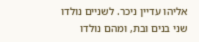אליהו עדיין ניכר. לשניים נולדו שני בנים ובת, ומהם נולדו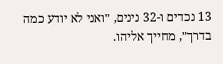13 נכדים ו-32 נינים, ״ואני לא יודע כמה בדרך״, מחייך אליהו.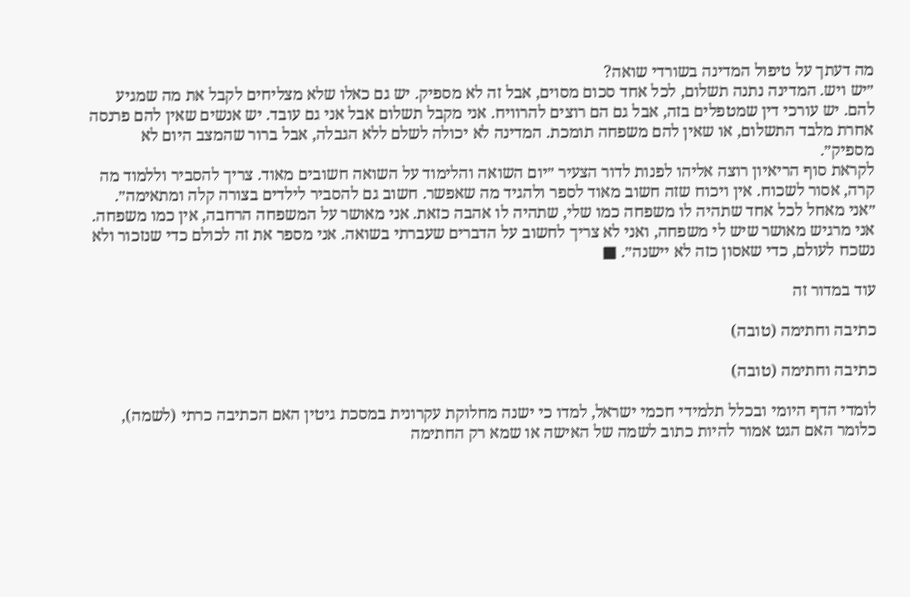מה דעתך על טיפול המדינה בשורדי שואה?
״יש ויש. המדינה נתנה תשלום, לכל אחד סכום מסוים, אבל זה לא מספיק. יש גם כאלו שלא מצליחים לקבל את מה שמגיע להם. יש עורכי דין שמטפלים בזה, אבל גם הם רוצים להרוויח. אני מקבל תשלום אבל אני גם עובד. יש אנשים שאין להם פרנסה אחרת מלבד התשלום, או שאין להם משפחה תומכת. המדינה לא יכולה לשלם ללא הגבלה, אבל ברור שהמצב היום לא מספיק״.
לקראת סוף הריאיון רוצה אליהו לפנות לדור הצעיר ״יום השואה והלימוד על השואה חשובים מאוד. צריך להסביר וללמוד מה קרה, אסור לשכוח. אין ויכוח שזה חשוב מאוד לספר ולהגיד מה שאפשר. חשוב גם להסביר לילדים בצורה קלה ומתאימה״.
״אני מאחל לכל אחד שתהיה לו משפחה כמו שלי, שתהיה לו אהבה כזאת. אני מאושר על המשפחה הרחבה, אין כמו משפחה. אני מרגיש מאושר שיש לי משפחה, ואני לא צריך לחשוב על הדברים שעברתי בשואה. אני מספר את זה לכולם כדי שנזכור ולא נשכח לעולם, כדי שאסון כזה לא יישנה״. ■

עוד במדור זה

כתיבה וחתימה (טובה)

כתיבה וחתימה (טובה)

לומדי הדף היומי ובכלל תלמידי חכמי ישראל, למדו כי ישנה מחלוקת עקרונית במסכת גיטין האם הכתיבה כרתי (לשמה), כלומר האם הגט אמור להיות כתוב לשמה של האישה או שמא רק החתימה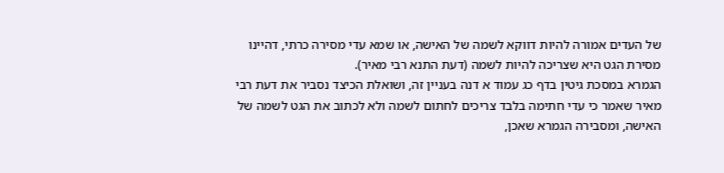של העדים אמורה להיות דווקא לשמה של האישה, או שמא עדי מסירה כרתי, דהיינו מסירת הגט היא שצריכה להיות לשמה (דעת התנא רבי מאיר).
הגמרא במסכת גיטין בדף כג עמוד א דנה בעניין זה, ושואלת הכיצד נסביר את דעת רבי מאיר שאמר כי עדי חתימה בלבד צריכים לחתום לשמה ולא לכתוב את הגט לשמה של האישה, ומסבירה הגמרא שאכן,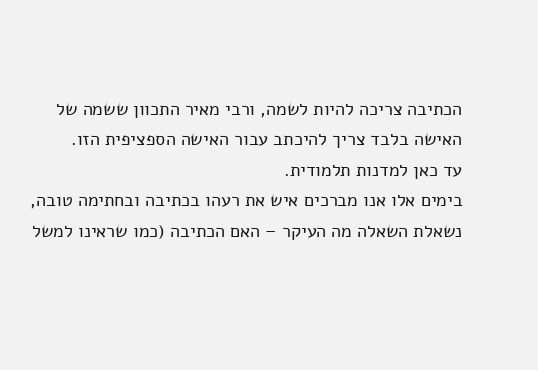הכתיבה צריכה להיות לשמה, ורבי מאיר התכוון ששמה של האישה בלבד צריך להיכתב עבור האישה הספציפית הזו.
עד כאן למדנות תלמודית.
בימים אלו אנו מברכים איש את רעהו בכתיבה ובחתימה טובה, נשאלת השאלה מה העיקר – האם הכתיבה (כמו שראינו למשל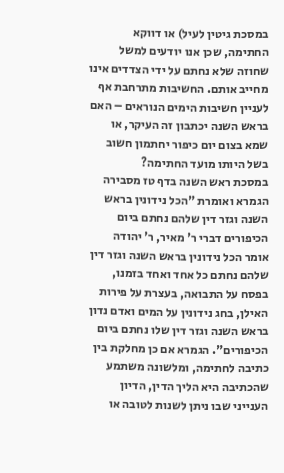במסכת גיטין לעיל) או דווקא החתימה, שכן אנו יודעים למשל שחוזה שלא נחתם על ידי הצדדים אינו מחייב אותם. החשיבות מתרחבת אף לעניין חשיבות הימים הנוראים – האם בראש השנה יכתבון זה העיקר, או שמא בצום יום כיפור יחתמון חשוב בשל היותו מועד החתימה?
במסכת ראש השנה בדף טז מסבירה הגמרא ואומרת "הכל נידונין בראש השנה וגזר דין שלהם נחתם ביום הכיפורים דברי ר' מאיר, ר' יהודה אומר הכל נידונין בראש השנה וגזר דין שלהם נחתם כל אחד ואחד בזמנו, בפסח על התבואה, בעצרת על פירות האילן, בחג נידונין על המים ואדם נדון בראש השנה וגזר דין שלו נחתם ביום הכיפורים". הגמרא אם כן מחלקת בין כתיבה לחתימה, ומלשונה משתמע שהכתיבה היא הליך הדין, הדיון הענייני שבו ניתן לשנות לטובה או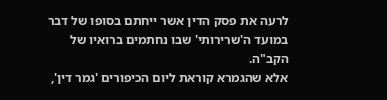לרעה את פסק הדין אשר ייחתם בסופו של דבר במועד ה'שרירותי' שבו נחתמים ברואיו של הקב"ה.
אלא שהגמרא קוראת ליום הכיפורים 'גמר דין',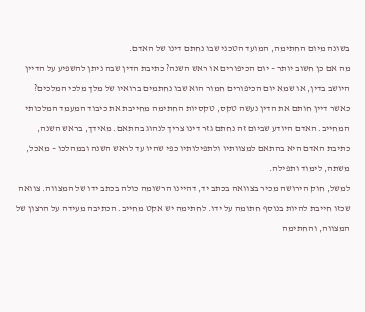בשונה מיום החתימה, המועד הטכני שבו נחתם דינו של האדם.
מה אם כן חשוב יותר – יום הכיפורים או ראש השנה? כתיבת הדין שבה ניתן להשפיע על הדיין היושב בדין, או שמא יום הכיפורים חמור הוא שבו נחתמים ברואיו של מלך מלכי המלכים?
כאשר דיין חותם את הדין נעשה טקס, טקסיות החתימה מחייבת את כיבוד המעמד המלכותי המחייב. האדם היודע שביום זה נחתם גזר דינו צריך לנהוג בהתאם. מאידך, בראש השנה, כתיבת האדם היא בהתאם למצוותיו ולתפילותיו כפי שהיו עד לראש השנה ובמהלכו – מאכל, משתה, לימוד ותפילה.
למשל, חוק הירושה מכיר בצוואה בכתב יד, דהיינו הרשומה כולה בכתב ידו של המצווה. צוואה שכזו חייבת להיות בנוסף חתומה על ידו. לחתימה יש אקט מחייב. הכתיבה מעידה על הרצון של המצווה, והחתימה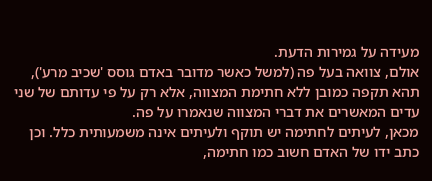מעידה על גמירות הדעת.
אולם, צוואה בעל פה (למשל כאשר מדובר באדם גוסס 'שכיב מרע'), תהא תקפה כמובן ללא חתימת המצווה, אלא רק על פי עדותם של שני עדים המאשרים את דברי המצווה שנאמרו על פה.
מכאן, לעיתים לחתימה יש תוקף ולעיתים אינה משמעותית כלל. וכן כתב ידו של האדם חשוב כמו חתימה,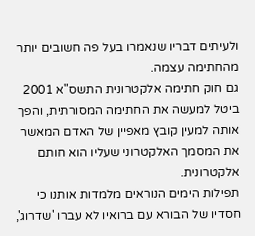ולעיתים דבריו שנאמרו בעל פה חשובים יותר מהחתימה עצמה.
גם חוק חתימה אלקטרונית התשס"א 2001 ביטל למעשה את החתימה המסורתית, והפך אותה למעין קובץ מאפיין של האדם המאשר את המסמך האלקטרוני שעליו הוא חותם אלקטרונית.
תפילות הימים הנוראים מלמדות אותנו כי חסדיו של הבורא עם ברואיו לא עברו 'שדרוג',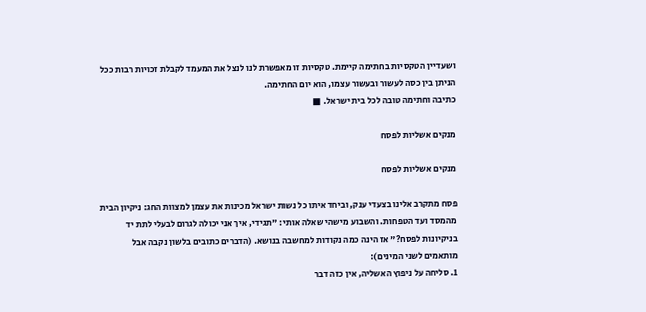ושעדיין הטקסיות בחתימה קיימת. טקסיות זו מאפשרת לנו לנצל את המעמד לקבלת זכויות רבות ככל הניתן בין כסה לעשור ובעשור עצמו, הוא יום החתימה.
כתיבה וחתימה טובה לכל בית ישראל. ■

מנקים אשליות לפסח

מנקים אשליות לפסח

פסח מתקרב אלינו בצעדי ענק, וביחד איתו כל נשות ישראל מכינות את עצמן למצוות החג: ניקיון הבית מהמסד ועד הטפחות. והשבוע מישהי שאלה אותי: "תגידי, איך אני יכולה לגרום לבעלי לתת יד בניקיונות לפסח?" אז הינה כמה נקודות למחשבה בנושא. (הדברים כתובים בלשון נקבה אבל מותאמים לשני המינים):
1. סליחה על ניפוץ האשליה, אין כזה דבר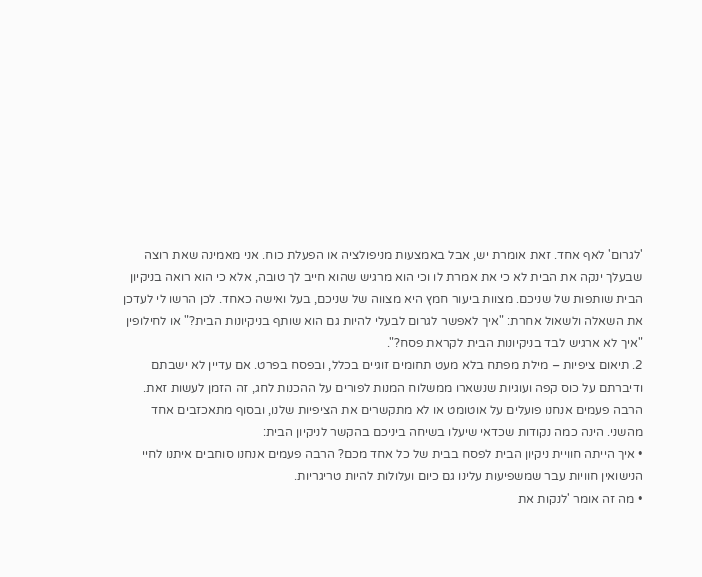'לגרום' לאף אחד. זאת אומרת יש, אבל באמצעות מניפולציה או הפעלת כוח. אני מאמינה שאת רוצה שבעלך ינקה את הבית לא כי את אמרת לו וכי הוא מרגיש שהוא חייב לך טובה, אלא כי הוא רואה בניקיון הבית שותפות של שניכם. מצוות ביעור חמץ היא מצווה של שניכם, בעל ואישה כאחד. לכן הרשו לי לעדכן את השאלה ולשאול אחרת: "איך לאפשר לגרום לבעלי להיות גם הוא שותף בניקיונות הבית?" או לחילופין "איך לא ארגיש לבד בניקיונות הבית לקראת פסח?".
2. תיאום ציפיות – מילת מפתח בלא מעט תחומים זוגיים בכלל, ובפסח בפרט. אם עדיין לא ישבתם ודיברתם על כוס קפה ועוגיות שנשארו ממשלוח המנות לפורים על ההכנות לחג, זה הזמן לעשות זאת. הרבה פעמים אנחנו פועלים על אוטומט או לא מתקשרים את הציפיות שלנו, ובסוף מתאכזבים אחד מהשני. הינה כמה נקודות שכדאי שיעלו בשיחה ביניכם בהקשר לניקיון הבית:
• איך הייתה חוויית ניקיון הבית לפסח בבית של כל אחד מכם? הרבה פעמים אנחנו סוחבים איתנו לחיי הנישואין חוויות עבר שמשפיעות עלינו גם כיום ועלולות להיות טריגריות.
• מה זה אומר 'לנקות את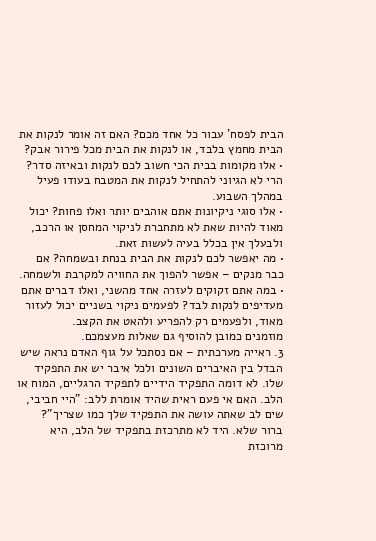הבית לפסח' עבור כל אחד מכם? האם זה אומר לנקות את הבית מחמץ בלבד, או לנקות את הבית מכל פירור אבק?
• אלו מקומות בבית הכי חשוב לכם לנקות ובאיזה סדר? הרי לא הגיוני להתחיל לנקות את המטבח בעודו פעיל במהלך השבוע.
• אלו סוגי ניקיונות אתם אוהבים יותר ואלו פחות? יכול מאוד להיות שאת לא מתחברת לניקוי המחסן או הרכב, ולבעלך אין בכלל בעיה לעשות זאת.
• מה יאפשר לכם לנקות את הבית בנחת ובשמחה? אם כבר מנקים – אפשר להפוך את החוויה למקרבת ולשמחה.
• במה אתם זקוקים לעזרה אחד מהשני, ואלו דברים אתם מעדיפים לנקות לבד? לפעמים ניקוי בשניים יכול לעזור מאוד, ולפעמים רק להפריע ולהאט את הקצב.
מוזמנים כמובן להוסיף גם שאלות מעצמכם.
3. ראייה מערכתית – אם נסתכל על גוף האדם נראה שיש הבדל בין האיברים השונים ולכל איבר יש את התפקיד שלו. לא דומה התפקיד הידיים לתפקיד הרגליים, המוח או הלב. האם אי פעם ראית שהיד אומרת ללב: "היי חביבי, שים לב שאתה עושה את התפקיד שלך כמו שצריך"? ברור שלא. היד לא מתרכזת בתפקיד של הלב, היא מרוכזת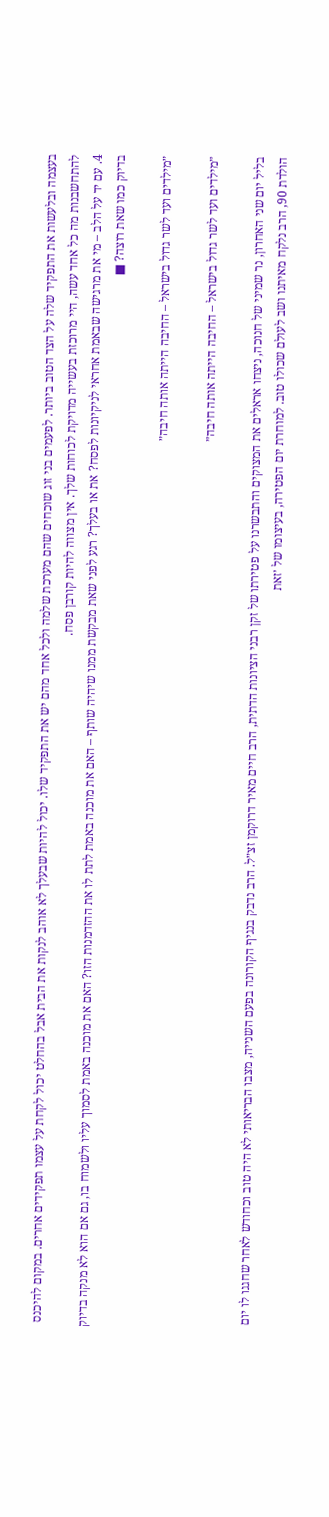בעצמה ובלעשות את התפקיד שלה על הצד הטוב ביותר. לפעמים בני זוג שוכחים שהם מערכת שלמה ולכל אחד מהם יש את התפקיד שלו. יכול להיות שבעלך לא אוהב לנקות את הבית אבל בהחלט יכול לקחת על עצמו תפקידים אחרים. במקום להיכנס להתחשבנות מה כל אחד עשה, היי מרוכזת בעשייה מדויקת לכוחות שלך. אין מצווה להיות קורבן פסח.
4. עם יד על הלב – מי את מרגישה שבאמת אחראי לניקיונות לפסח? את או בעלך? רגע לפני שאת מבקשת ממנו שיהיה שותף – האם את מוכנה באמת לתת לו את ההזדמנות הזו? האם את מוכנה באמת לסמוך עליו ולשמוח בו, גם אם הוא לא מנקה בדיוק בדיוק כמו שאת רוצה? ■

״מילדים ועד לשר גדול בישראל – החיבה הייתה אותה חיבה״

״מילדים ועד לשר גדול בישראל – החיבה הייתה אותה חיבה״

בליל יום שני האחרון, נר שמיני של חנוכה, ניצחו אראלים את המצוקים והתבשרנו על פטירתו של זקן רבני הציונות הדתית, הרב חיים מאיר דרוקמן זצ״ל. הרב נדבק בנגיף הקורונה בפעם השנייה, מצבו הבריאותי לא היה טוב וכחודש לאחר שחגגו לו יום הולדת 90, הרב נלקח מאיתנו ושב לעולם שכולו טוב. למוחרת יום הפטירה, בעיצומו של ׳זאת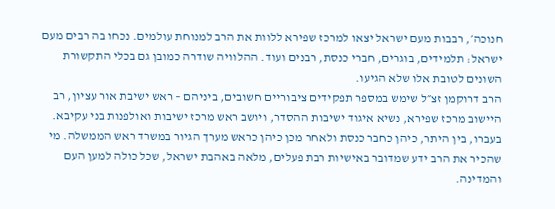חנוכה׳, רבבות מעם ישראל יצאו למרכז שפירא ללוות את הרב למנוחת עולמים. נכחו בה רבים מעם ישראל: תלמידים, בוגרים, חברי כנסת, רבנים ועוד. ההלוויה שודרה כמובן גם בכלי התקשורת השונים לטובת אלו שלא הגיעו.
הרב דרוקמן זצ״ל שימש במספר תפקידים ציבוריים חשובים, ביניהם – ראש ישיבת אור עציון, רב היישוב מרכז שפירא, נשיא איגוד ישיבות ההסדר, ויושב ראש מרכז ישיבות ואולפנות בני עקיבא. בעברו, בין היתר, כיהן כחבר כנסת ולאחר מכן כיהן כראש מערך הגיור במשרד ראש הממשלה. מי שהכיר את הרב ידע שמדובר באישיות רבת פעלים, מלאה באהבת ישראל, שכל כולה למען העם והמדינה.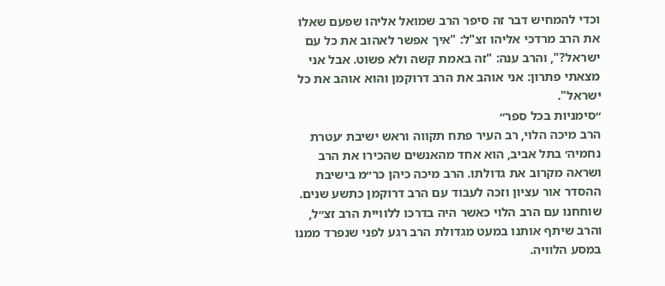וכדי להמחיש דבר זה סיפר הרב שמואל אליהו שפעם שאלו את הרב מרדכי אליהו זצ"ל: "איך אפשר לאהוב את כל עם ישראל?", והרב ענה: "זה באמת קשה ולא פשוט. אבל אני מצאתי פתרון: אני אוהב את הרב דרוקמן והוא אוהב את כל ישראל".
״סימניות בכל ספר״
הרב מיכה הלוי, רב העיר פתח תקווה וראש ישיבת ׳עטרת נחמיה׳ בתל אביב, הוא אחד מהאנשים שהכירו את הרב ושראה מקרוב את גדולתו. הרב מיכה כיהן כר״מ בישיבת ההסדר אור עציון וזכה לעבוד עם הרב דרוקמן כתשע שנים. שוחחנו עם הרב הלוי כאשר היה בדרכו ללוויית הרב זצ״ל, והרב שיתף אותנו במעט מגדולת הרב רגע לפני שנפרד ממנו במסע הלוויה.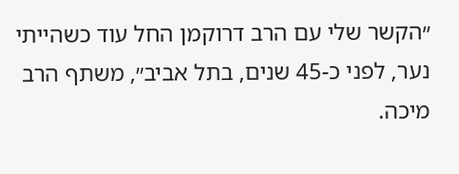״הקשר שלי עם הרב דרוקמן החל עוד כשהייתי נער, לפני כ-45 שנים, בתל אביב״, משתף הרב מיכה.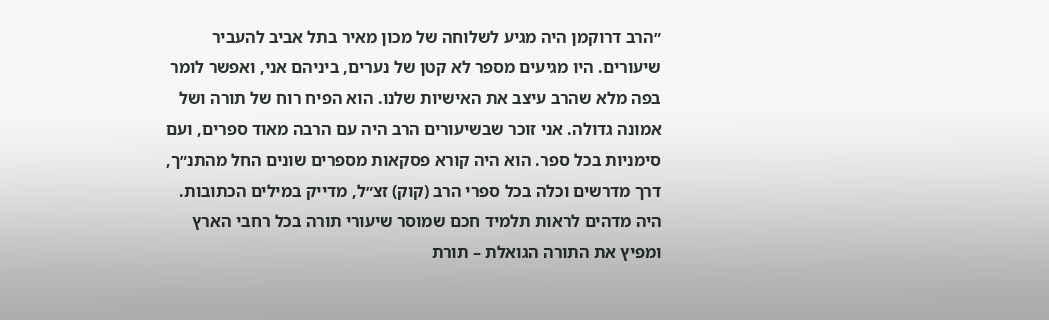״הרב דרוקמן היה מגיע לשלוחה של מכון מאיר בתל אביב להעביר שיעורים. היו מגיעים מספר לא קטן של נערים, ביניהם אני, ואפשר לומר בפה מלא שהרב עיצב את האישיות שלנו. הוא הפיח רוח של תורה ושל אמונה גדולה. אני זוכר שבשיעורים הרב היה עם הרבה מאוד ספרים, ועם סימניות בכל ספר. הוא היה קורא פסקאות מספרים שונים החל מהתנ״ך, דרך מדרשים וכלה בכל ספרי הרב (קוק) זצ״ל, מדייק במילים הכתובות. היה מדהים לראות תלמיד חכם שמוסר שיעורי תורה בכל רחבי הארץ ומפיץ את התורה הגואלת – תורת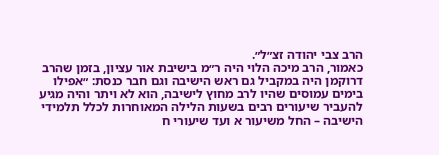הרב צבי יהודה זצ״ל״.
כאמור, הרב מיכה הלוי היה ר״מ בישיבת אור עציון, בזמן שהרב דרוקמן היה במקביל גם ראש הישיבה וגם חבר כנסת: ״אפילו בימים עמוסים שהיו לרב מחוץ לישיבה, הוא לא ויתר והיה מגיע להעביר שיעורים רבים בשעות הלילה המאוחרות לכלל תלמידי הישיבה – החל משיעור א ועד שיעורי ח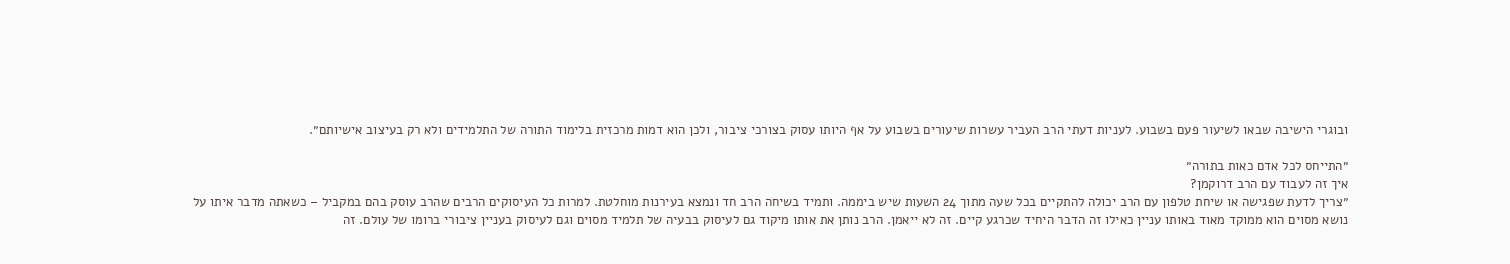ובוגרי הישיבה שבאו לשיעור פעם בשבוע. לעניות דעתי הרב העביר עשרות שיעורים בשבוע על אף היותו עסוק בצורכי ציבור, ולכן הוא דמות מרכזית בלימוד התורה של התלמידים ולא רק בעיצוב אישיותם״.

״התייחס לכל אדם כאות בתורה״
איך זה לעבוד עם הרב דרוקמן?
״צריך לדעת שפגישה או שיחת טלפון עם הרב יכולה להתקיים בכל שעה מתוך 24 השעות שיש ביממה. ותמיד בשיחה הרב חד ונמצא בעירנות מוחלטת. למרות כל העיסוקים הרבים שהרב עוסק בהם במקביל – כשאתה מדבר איתו על נושא מסוים הוא ממוקד מאוד באותו עניין כאילו זה הדבר היחיד שכרגע קיים. זה לא ייאמן. הרב נותן את אותו מיקוד גם לעיסוק בבעיה של תלמיד מסוים וגם לעיסוק בעניין ציבורי ברומו של עולם. זה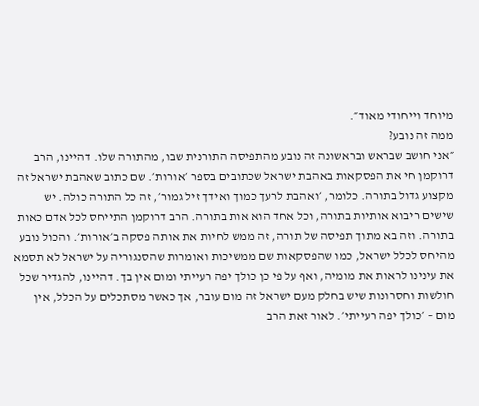מיוחד וייחודי מאוד״.
ממה זה נובע?
״אני חושב שבראש ובראשונה זה נובע מהתפיסה התורנית שבו, מהתורה שלו. דהיינו, הרב דרוקמן חי את הפסקאות באהבת ישראל שכתובים בספר ׳אורות׳. שם כתוב שאהבת ישראל זה מקצוע גדול בתורה. כלומר, ׳ואהבת לרעך כמוך ואידך זיל גמור׳, זה כל התורה כולה. יש שישים ריבוא אותיות בתורה, וכל אחד הוא אות בתורה. הרב דרוקמן התייחס לכל אדם כאות בתורה. וזה בא מתוך תפיסה של תורה, זה ממש לחיות את אותה פסקה ב׳אורות׳. והכול נובע מהיחס לכלל ישראל, כמו שהפסקאות שם ממשיכות ואומרות שהסנגוריה על ישראל לא תסמא את עינינו לראות את מומיה, ואף על פי כן כולך יפה רעייתי ומום אין בך. דהיינו, להגדיר שכל חולשות וחסרונות שיש בחלק מעם ישראל זה מום עובר, אך כאשר מסתכלים על הכלל, אין מום – ׳כולך יפה רעייתי׳. לאור זאת הרב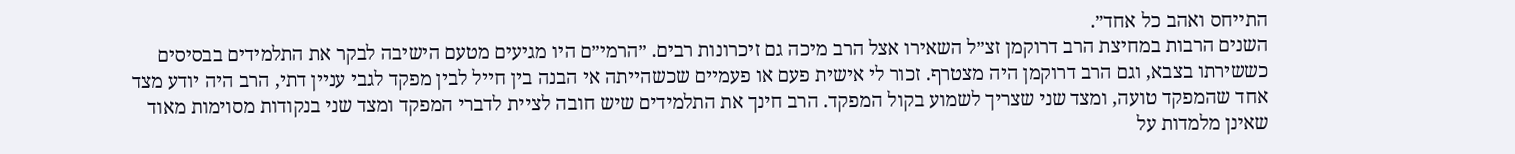התייחס ואהב כל אחד״.
השנים הרבות במחיצת הרב דרוקמן זצ״ל השאירו אצל הרב מיכה גם זיכרונות רבים. ״הרמי״ם היו מגיעים מטעם הישיבה לבקר את התלמידים בבסיסים כששירתו בצבא, וגם הרב דרוקמן היה מצטרף. זכור לי אישית פעם או פעמיים שכשהייתה אי הבנה בין חייל לבין מפקד לגבי עניין דתי, הרב היה יודע מצד אחד שהמפקד טועה, ומצד שני שצריך לשמוע בקול המפקד. הרב חינך את התלמידים שיש חובה לציית לדברי המפקד ומצד שני בנקודות מסוימות מאוד שאינן מלמדות על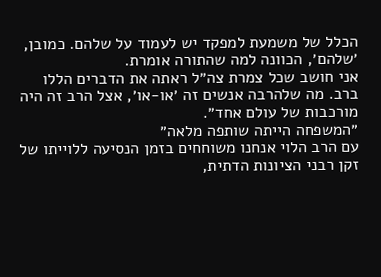הכלל של משמעת למפקד יש לעמוד על שלהם. כמובן, ׳שלהם׳, הכוונה למה שהתורה אומרת.
אני חושב שכל צמרת צה״ל ראתה את הדברים הללו ברב. מה שלהרבה אנשים זה ׳או-או׳, אצל הרב זה היה מורכבות של עולם אחד״.
״המשפחה הייתה שותפה מלאה״
עם הרב הלוי אנחנו משוחחים בזמן הנסיעה ללוייתו של זקן רבני הציונות הדתית,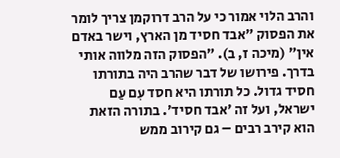והרב הלוי אמור כי על הרב דרוקמן צריך לומר את הפסוק ״אבד חסיד מן הארץ, וישר באדם אין״ (מיכה ז, ב). ״הפסוק הזה מלווה אותי בדרך. פירושו של דבר שהרב היה בתורתו חסיד גדול. כל תורתו היא חסד עִם עַם ישראל, ועל זה ׳אבד חסיד׳. בתורה הזאת הוא קירב רבים – גם קירוב ממש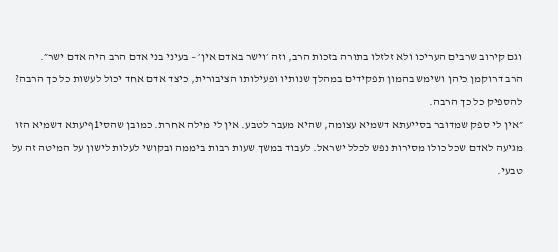וגם קירוב שרבים העריכו ולא זלזלו בתורה בזכות הרב, וזה ׳וישר באדם אין׳ – בעיני בני אדם הרב היה אדם ישר״.
הרב דרוקמן כיהן ושימש בהמון תפקידים במהלך שנותיו ופעילותו הציבורית, כיצד אדם אחד יכול לעשות כל כך הרבה? להספיק כל כך הרבה.
״אין לי ספק שמדובר בסייעתא דשמיא עצומה, שהיא מעבר לטבע. אין לי מילה אחרת. כמובן שהסי1ףיעתא דשמיא הזו מגיעה לאדם שכל כולו מסירות נפש לכלל ישראל. לעבוד במשך שעות רבות ביממה ובקושי לעלות לישון על המיטה זה על טבעי.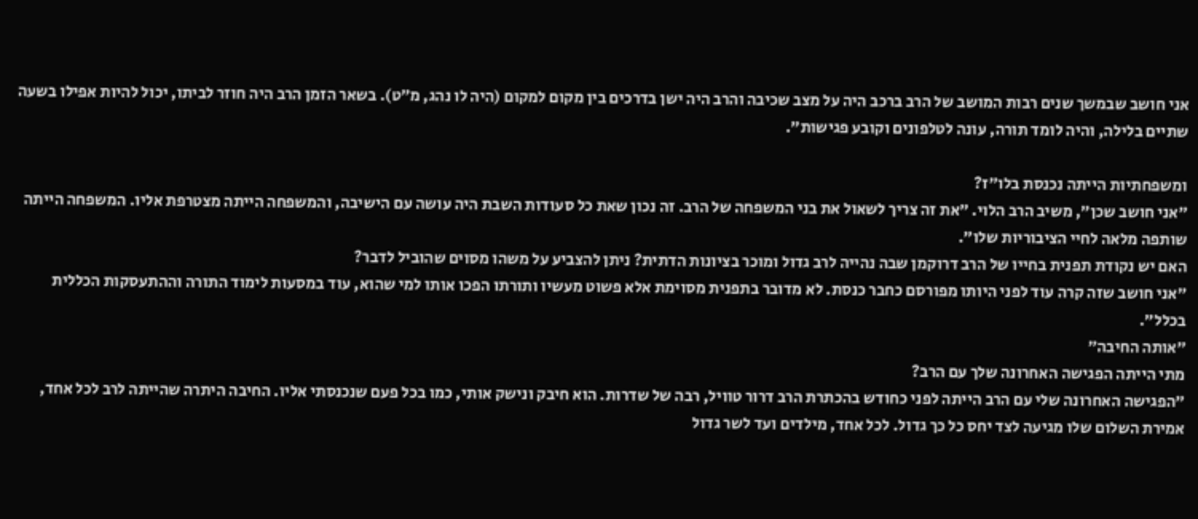אני חושב שבמשך שנים רבות המושב של הרב ברכב היה על מצב שכיבה והרב היה ישן בדרכים בין מקום למקום (היה לו נהג, מ״ט). בשאר הזמן הרב היה חוזר לביתו, יכול להיות אפילו בשעה שתיים בלילה, והיה לומד תורה, עונה לטלפונים וקובע פגישות״.

ומשפחתיות הייתה נכנסת בלו״ז?
״אני חושב שכן״, משיב הרב הלוי. ״את זה צריך לשאול את בני המשפחה של הרב. זה נכון שאת כל סעודות השבת היה עושה עם הישיבה, והמשפחה הייתה מצטרפת אליו. המשפחה הייתה שותפה מלאה לחיי הציבוריות שלו״.
האם יש נקודת תפנית בחייו של הרב דרוקמן שבה נהייה לרב גדול ומוכר בציונות הדתית? ניתן להצביע על משהו מסוים שהוביל לדבר?
״אני חושב שזה קרה עוד לפני היותו מפורסם כחבר כנסת. לא מדובר בתפנית מסוימת אלא פשוט מעשיו ותורתו הפכו אותו למי שהוא, עוד במסעות לימוד התורה וההתעסקות הכללית בכלל״.
״אותה החיבה״
מתי הייתה הפגישה האחרונה שלך עם הרב?
״הפגישה האחרונה שלי עם הרב הייתה לפני כחודש בהכתרת הרב דרור טוויל, רבה של שדרות. הוא חיבק ונישק אותי, כמו בכל פעם שנכנסתי אליו. החיבה היתרה שהייתה לרב לכל אחד, אמירת השלום שלו מגיעה לצד יחס כל כך גדול. לכל אחד, מילדים ועד לשר גדול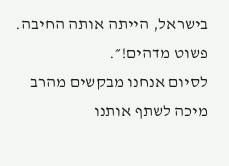בישראל, הייתה אותה החיבה. פשוט מדהים!״.
לסיום אנחנו מבקשים מהרב מיכה לשתף אותנו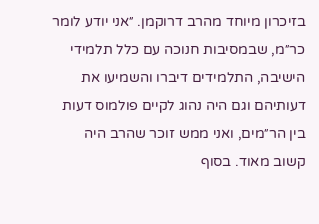בזיכרון מיוחד מהרב דרוקמן. ״אני יודע לומר כר״מ, שבמסיבות חנוכה עם כלל תלמידי הישיבה, התלמידים דיברו והשמיעו את דעותיהם וגם היה נהוג לקיים פולמוס דעות בין הר״מים, ואני ממש זוכר שהרב היה קשוב מאוד. בסוף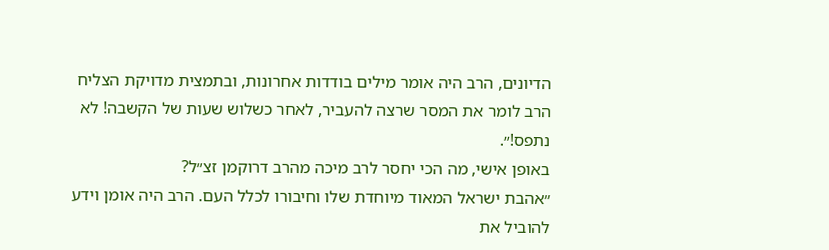הדיונים, הרב היה אומר מילים בודדות אחרונות, ובתמצית מדויקת הצליח הרב לומר את המסר שרצה להעביר, לאחר כשלוש שעות של הקשבה! לא נתפס!״.
באופן אישי, מה הכי יחסר לרב מיכה מהרב דרוקמן זצ״ל?
״אהבת ישראל המאוד מיוחדת שלו וחיבורו לכלל העם. הרב היה אומן וידע להוביל את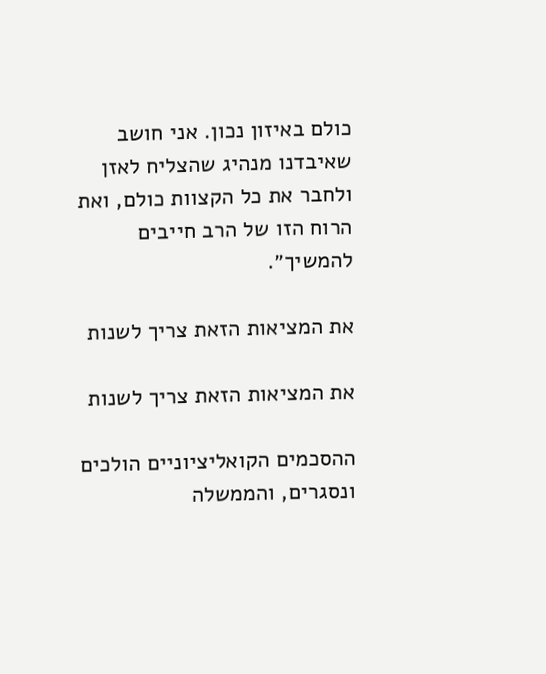כולם באיזון נכון. אני חושב שאיבדנו מנהיג שהצליח לאזן ולחבר את כל הקצוות כולם, ואת הרוח הזו של הרב חייבים להמשיך״.

את המציאות הזאת צריך לשנות

את המציאות הזאת צריך לשנות

ההסכמים הקואליציוניים הולכים ונסגרים, והממשלה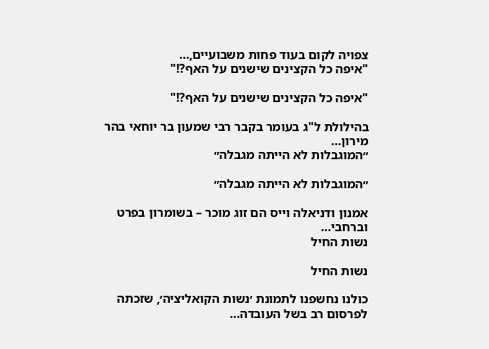צפויה לקום בעוד פחות משבועיים,…
"איפה כל הקצינים שישנים על האף?!"

"איפה כל הקצינים שישנים על האף?!"

בהילולת ל"ג בעומר בקבר רבי שמעון בר יוחאי בהר מירון…
״המוגבלות לא הייתה מגבלה״

״המוגבלות לא הייתה מגבלה״

אמנון ודניאלה וייס הם זוג מוכר – בשומרון בפרט וברחבי…
נשות החיל

נשות החיל

כולנו נחשפנו לתמונת ׳נשות הקואליציה׳, שזכתה לפרסום רב בשל העובדה…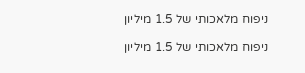ניפוח מלאכותי של 1.5 מיליון

ניפוח מלאכותי של 1.5 מיליון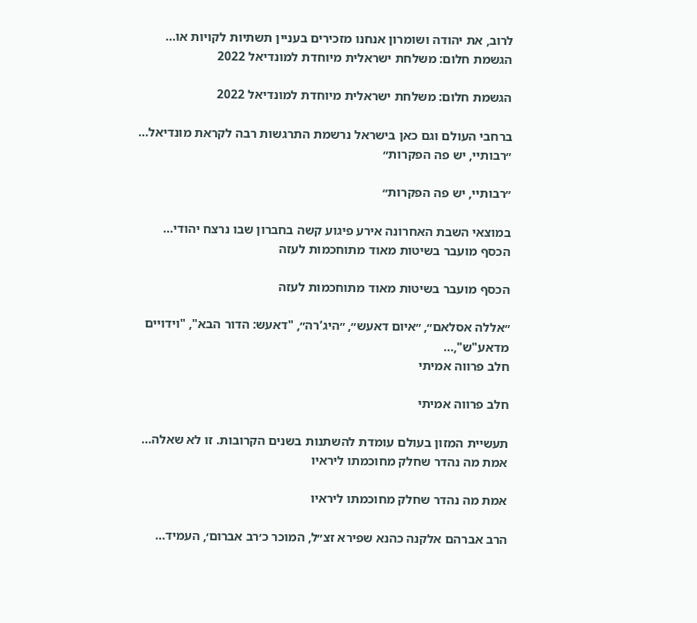לרוב, את יהודה ושומרון אנחנו מזכירים בעניין תשתיות לקויות או…
הגשמת חלום: משלחת ישראלית מיוחדת למונדיאל 2022

הגשמת חלום: משלחת ישראלית מיוחדת למונדיאל 2022

ברחבי העולם וגם כאן בישראל נרשמת התרגשות רבה לקראת מונדיאל…
״רבותיי, יש פה הפקרות״

״רבותיי, יש פה הפקרות״

במוצאי השבת האחרונה אירע פיגוע קשה בחברון שבו נרצח יהודי…
הכסף מועבר בשיטות מאוד מתוחכמות לעזה

הכסף מועבר בשיטות מאוד מתוחכמות לעזה

״אללה אסלאם״, ״איום דאעש״, ״היג’רה״, "דאעש: הדור הבא", "וידויים מדאע"ש",…
חלב פרווה אמיתי

חלב פרווה אמיתי

תעשיית המזון בעולם עומדת להשתנות בשנים הקרובות. זו לא שאלה…
אמת מה נהדר שחלק מחוכמתו ליראיו

אמת מה נהדר שחלק מחוכמתו ליראיו

הרב אברהם אלקנה כהנא שפירא זצ״ל, המוכר כ׳רב אברום׳, העמיד…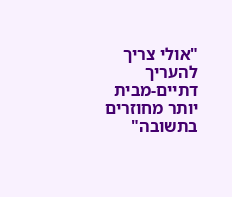"אולי צריך להעריך דתיים-מבית יותר מחוזרים בתשובה"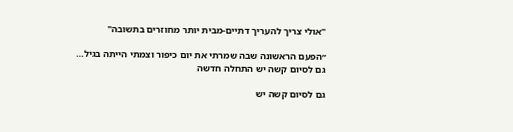"אולי צריך להעריך דתיים-מבית יותר מחוזרים בתשובה"

״הפעם הראשונה שבה שמרתי את יום כיפור וצמתי הייתה בגיל…
גם לסיום קשה יש התחלה חדשה

גם לסיום קשה יש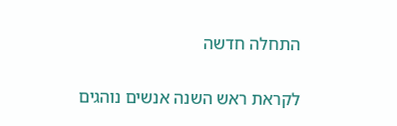התחלה חדשה

לקראת ראש השנה אנשים נוהגים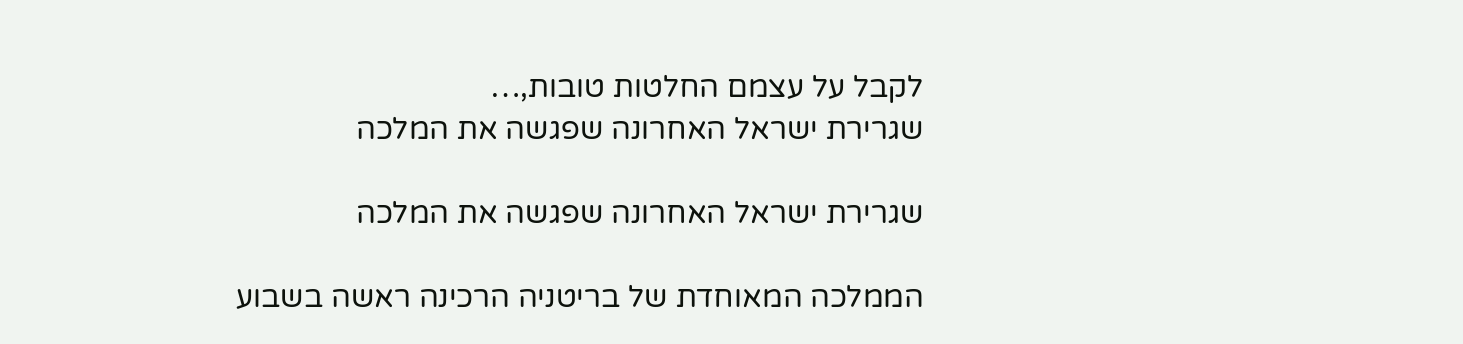לקבל על עצמם החלטות טובות,…
שגרירת ישראל האחרונה שפגשה את המלכה

שגרירת ישראל האחרונה שפגשה את המלכה

הממלכה המאוחדת של בריטניה הרכינה ראשה בשבוע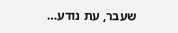שעבר, עת נודע…